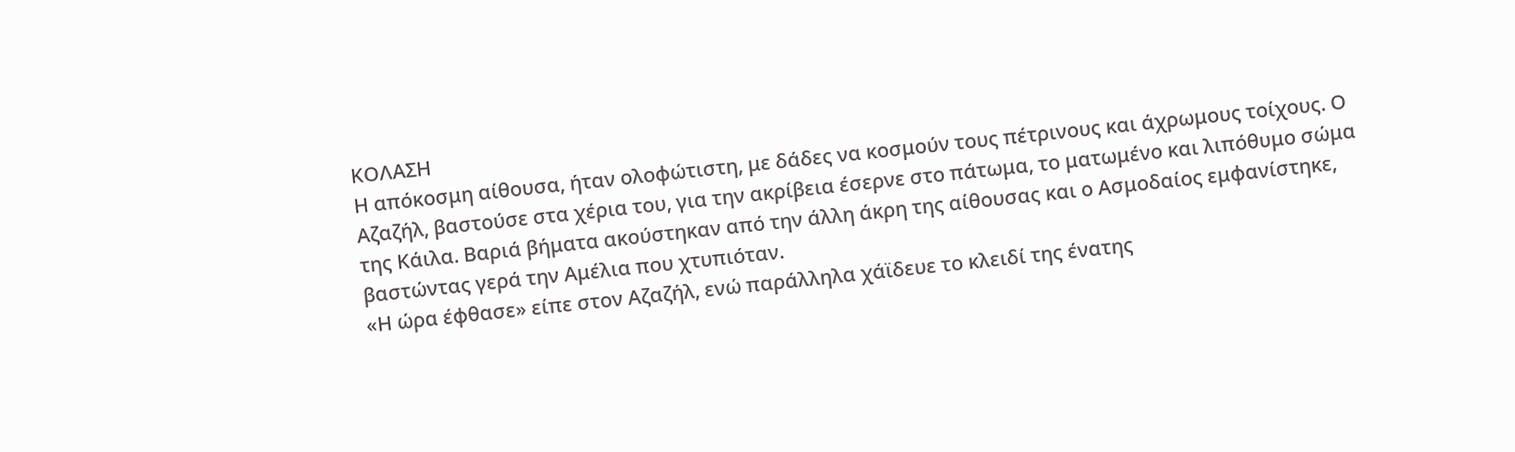ΚΟΛΑΣΗ
Η απόκοσμη αίθουσα, ήταν ολοφώτιστη, με δάδες να κοσμούν τους πέτρινους και άχρωμους τοίχους. Ο Αζαζήλ, βαστούσε στα χέρια του, για την ακρίβεια έσερνε στο πάτωμα, το ματωμένο και λιπόθυμο σώμα της Κάιλα. Βαριά βήματα ακούστηκαν από την άλλη άκρη της αίθουσας και ο Ασμοδαίος εμφανίστηκε, βαστώντας γερά την Αμέλια που χτυπιόταν.
«Η ώρα έφθασε» είπε στον Αζαζήλ, ενώ παράλληλα χάϊδευε το κλειδί της ένατης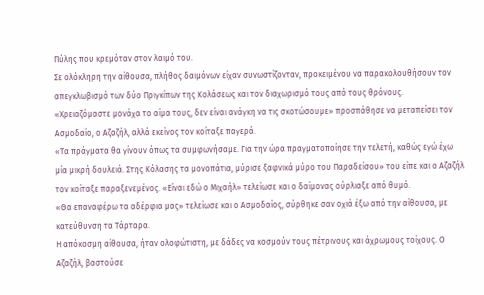Πύλης που κρεμόταν στον λαιμό του.
Σε ολόκληρη την αίθουσα, πλήθος δαιμόνων είχαν συνωστίζονταν, προκειμένου να παρακολουθήσουν τον απεγκλωβισμό των δύο Πριγκίπων της Κολάσεως και τον διαχωρισμό τους από τους θρόνους.
«Χρειαζόμαστε μονάχα το αίμα τους, δεν είναι ανάγκη να τις σκοτώσουμε» προσπάθησε να μεταπείσει τον Ασμοδαίο, ο Αζαζήλ, αλλά εκείνος τον κοίταξε παγερά.
«Τα πράγματα θα γίνουν όπως τα συμφωνήσαμε. Για την ώρα πραγματοποίησε την τελετή, καθώς εγώ έχω μία μικρή δουλειά. Στης Κόλασης τα μονοπάτια, μύρισε ξαφνικά μύρο του Παραδείσου» του είπε και ο Αζαζήλ τον κοίταξε παραξενεμένος. «Είναι εδώ ο Μιχαήλ» τελείωσε και ο δαίμονας ούρλιαξε από θυμό.
«Θα επαναφέρω τα αδέρφια μας» τελείωσε και ο Ασμοδαίος, σύρθηκε σαν οχιά έξω από την αίθουσα, με κατεύθυνση τα Τάρταρα.
Η απόκοσμη αίθουσα, ήταν ολοφώτιστη, με δάδες να κοσμούν τους πέτρινους και άχρωμους τοίχους. Ο Αζαζήλ, βαστούσε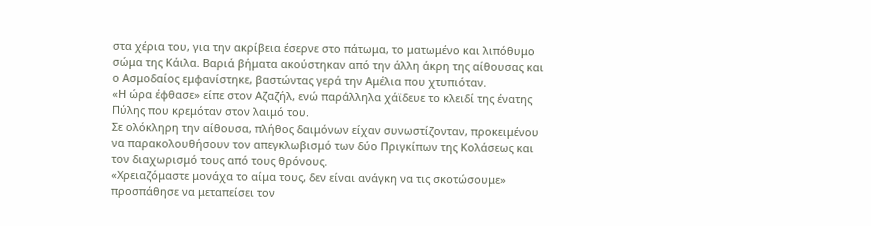στα χέρια του, για την ακρίβεια έσερνε στο πάτωμα, το ματωμένο και λιπόθυμο σώμα της Κάιλα. Βαριά βήματα ακούστηκαν από την άλλη άκρη της αίθουσας και ο Ασμοδαίος εμφανίστηκε, βαστώντας γερά την Αμέλια που χτυπιόταν.
«Η ώρα έφθασε» είπε στον Αζαζήλ, ενώ παράλληλα χάϊδευε το κλειδί της ένατης Πύλης που κρεμόταν στον λαιμό του.
Σε ολόκληρη την αίθουσα, πλήθος δαιμόνων είχαν συνωστίζονταν, προκειμένου να παρακολουθήσουν τον απεγκλωβισμό των δύο Πριγκίπων της Κολάσεως και τον διαχωρισμό τους από τους θρόνους.
«Χρειαζόμαστε μονάχα το αίμα τους, δεν είναι ανάγκη να τις σκοτώσουμε» προσπάθησε να μεταπείσει τον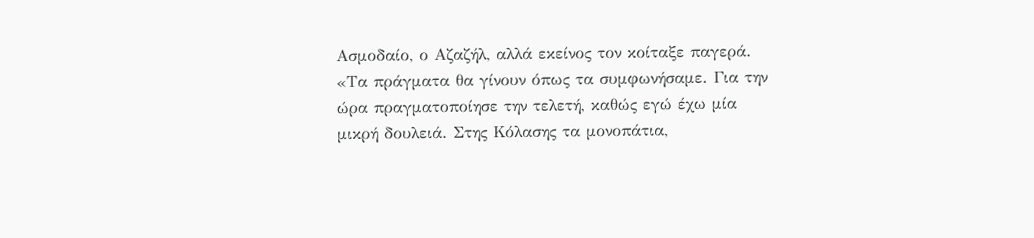Ασμοδαίο, ο Αζαζήλ, αλλά εκείνος τον κοίταξε παγερά.
«Τα πράγματα θα γίνουν όπως τα συμφωνήσαμε. Για την ώρα πραγματοποίησε την τελετή, καθώς εγώ έχω μία μικρή δουλειά. Στης Κόλασης τα μονοπάτια,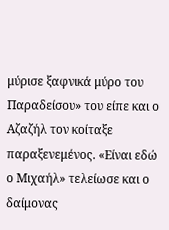μύρισε ξαφνικά μύρο του Παραδείσου» του είπε και ο Αζαζήλ τον κοίταξε παραξενεμένος. «Είναι εδώ ο Μιχαήλ» τελείωσε και ο δαίμονας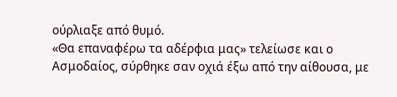ούρλιαξε από θυμό.
«Θα επαναφέρω τα αδέρφια μας» τελείωσε και ο Ασμοδαίος, σύρθηκε σαν οχιά έξω από την αίθουσα, με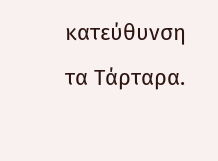κατεύθυνση τα Τάρταρα.